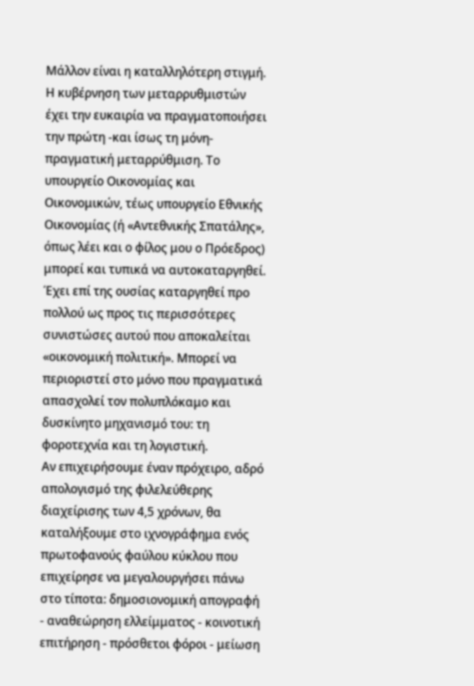Μάλλον είναι η καταλληλότερη στιγμή. Η κυβέρνηση των μεταρρυθμιστών έχει την ευκαιρία να πραγματοποιήσει την πρώτη -και ίσως τη μόνη- πραγματική μεταρρύθμιση. Το υπουργείο Οικονομίας και Οικονομικών, τέως υπουργείο Εθνικής Οικονομίας (ή «Αντεθνικής Σπατάλης», όπως λέει και ο φίλος μου ο Πρόεδρος) μπορεί και τυπικά να αυτοκαταργηθεί. Έχει επί της ουσίας καταργηθεί προ πολλού ως προς τις περισσότερες συνιστώσες αυτού που αποκαλείται «οικονομική πολιτική». Μπορεί να περιοριστεί στο μόνο που πραγματικά απασχολεί τον πολυπλόκαμο και δυσκίνητο μηχανισμό του: τη φοροτεχνία και τη λογιστική.
Αν επιχειρήσουμε έναν πρόχειρο, αδρό απολογισμό της φιλελεύθερης διαχείρισης των 4,5 χρόνων, θα καταλήξουμε στο ιχνογράφημα ενός πρωτοφανούς φαύλου κύκλου που επιχείρησε να μεγαλουργήσει πάνω στο τίποτα: δημοσιονομική απογραφή - αναθεώρηση ελλείμματος - κοινοτική επιτήρηση - πρόσθετοι φόροι - μείωση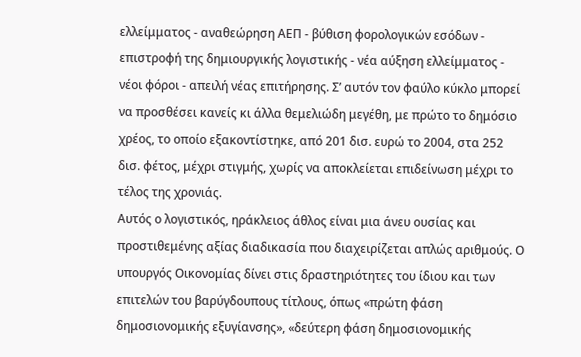ελλείμματος - αναθεώρηση ΑΕΠ - βύθιση φορολογικών εσόδων - επιστροφή της δημιουργικής λογιστικής - νέα αύξηση ελλείμματος - νέοι φόροι - απειλή νέας επιτήρησης. Σ’ αυτόν τον φαύλο κύκλο μπορεί να προσθέσει κανείς κι άλλα θεμελιώδη μεγέθη, με πρώτο το δημόσιο χρέος, το οποίο εξακοντίστηκε, από 201 δισ. ευρώ το 2004, στα 252 δισ. φέτος, μέχρι στιγμής, χωρίς να αποκλείεται επιδείνωση μέχρι το τέλος της χρονιάς.
Αυτός ο λογιστικός, ηράκλειος άθλος είναι μια άνευ ουσίας και προστιθεμένης αξίας διαδικασία που διαχειρίζεται απλώς αριθμούς. Ο υπουργός Οικονομίας δίνει στις δραστηριότητες του ίδιου και των επιτελών του βαρύγδουπους τίτλους, όπως «πρώτη φάση δημοσιονομικής εξυγίανσης», «δεύτερη φάση δημοσιονομικής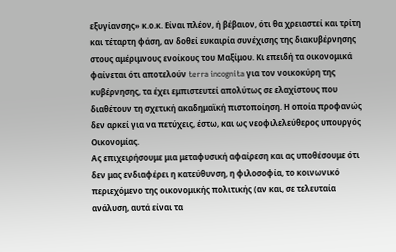εξυγίανσης» κ.ο.κ. Είναι πλέον, ή βέβαιον, ότι θα χρειαστεί και τρίτη και τέταρτη φάση, αν δοθεί ευκαιρία συνέχισης της διακυβέρνησης στους αμέριμνους ενοίκους του Μαξίμου. Κι επειδή τα οικονομικά φαίνεται ότι αποτελούν terra incognita για τον νοικοκύρη της κυβέρνησης, τα έχει εμπιστευτεί απολύτως σε ελαχίστους που διαθέτουν τη σχετική ακαδημαϊκή πιστοποίηση. Η οποία προφανώς δεν αρκεί για να πετύχεις, έστω, και ως νεοφιλελεύθερος υπουργός Οικονομίας.
Ας επιχειρήσουμε μια μεταφυσική αφαίρεση και ας υποθέσουμε ότι δεν μας ενδιαφέρει η κατεύθυνση, η φιλοσοφία, το κοινωνικό περιεχόμενο της οικονομικής πολιτικής (αν και, σε τελευταία ανάλυση, αυτά είναι τα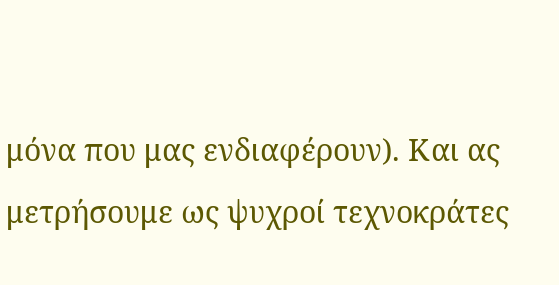μόνα που μας ενδιαφέρουν). Και ας μετρήσουμε ως ψυχροί τεχνοκράτες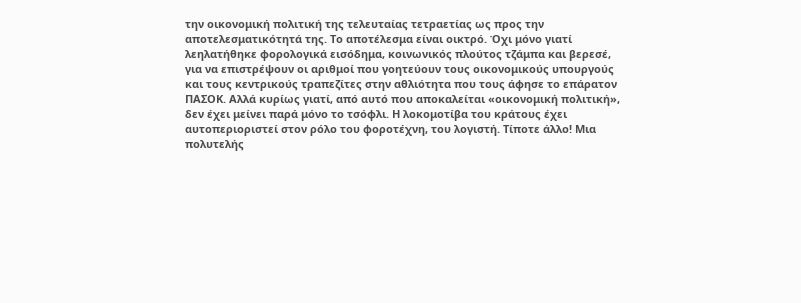την οικονομική πολιτική της τελευταίας τετραετίας ως προς την αποτελεσματικότητά της. Το αποτέλεσμα είναι οικτρό. Όχι μόνο γιατί λεηλατήθηκε φορολογικά εισόδημα, κοινωνικός πλούτος τζάμπα και βερεσέ, για να επιστρέψουν οι αριθμοί που γοητεύουν τους οικονομικούς υπουργούς και τους κεντρικούς τραπεζίτες στην αθλιότητα που τους άφησε το επάρατον ΠΑΣΟΚ. Αλλά κυρίως γιατί, από αυτό που αποκαλείται «οικονομική πολιτική», δεν έχει μείνει παρά μόνο το τσόφλι. Η λοκομοτίβα του κράτους έχει αυτοπεριοριστεί στον ρόλο του φοροτέχνη, του λογιστή. Τίποτε άλλο! Μια πολυτελής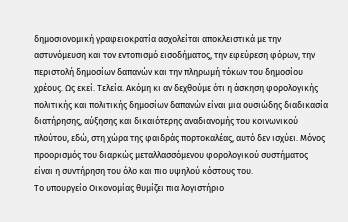δημοσιονομική γραφειοκρατία ασχολείται αποκλειστικά με την αστυνόμευση και τον εντοπισμό εισοδήματος, την εφεύρεση φόρων, την περιστολή δημοσίων δαπανών και την πληρωμή τόκων του δημοσίου χρέους. Ως εκεί. Τελεία. Ακόμη κι αν δεχθούμε ότι η άσκηση φορολογικής πολιτικής και πολιτικής δημοσίων δαπανών είναι μια ουσιώδης διαδικασία διατήρησης, αύξησης και δικαιότερης αναδιανομής του κοινωνικού πλούτου, εδώ, στη χώρα της φαιδράς πορτοκαλέας, αυτό δεν ισχύει. Μόνος προορισμός του διαρκώς μεταλλασσόμενου φορολογικού συστήματος είναι η συντήρηση του όλο και πιο υψηλού κόστους του.
Το υπουργείο Οικονομίας θυμίζει πια λογιστήριο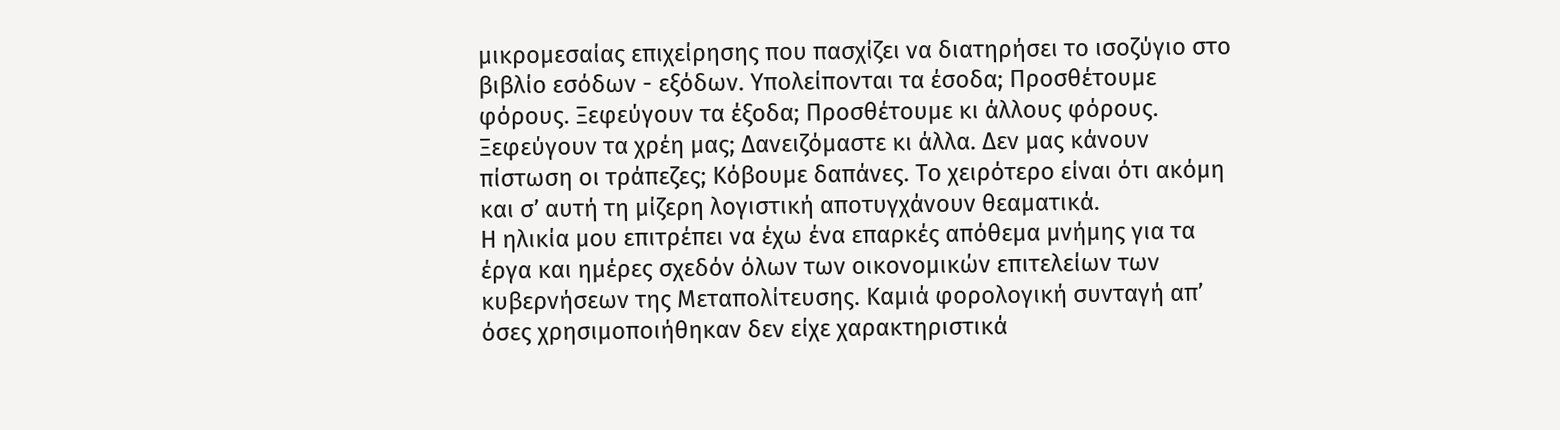μικρομεσαίας επιχείρησης που πασχίζει να διατηρήσει το ισοζύγιο στο βιβλίο εσόδων - εξόδων. Υπολείπονται τα έσοδα; Προσθέτουμε φόρους. Ξεφεύγουν τα έξοδα; Προσθέτουμε κι άλλους φόρους. Ξεφεύγουν τα χρέη μας; Δανειζόμαστε κι άλλα. Δεν μας κάνουν πίστωση οι τράπεζες; Κόβουμε δαπάνες. Το χειρότερο είναι ότι ακόμη και σ’ αυτή τη μίζερη λογιστική αποτυγχάνουν θεαματικά.
Η ηλικία μου επιτρέπει να έχω ένα επαρκές απόθεμα μνήμης για τα έργα και ημέρες σχεδόν όλων των οικονομικών επιτελείων των κυβερνήσεων της Μεταπολίτευσης. Καμιά φορολογική συνταγή απ’ όσες χρησιμοποιήθηκαν δεν είχε χαρακτηριστικά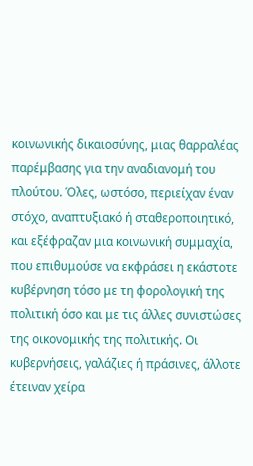κοινωνικής δικαιοσύνης, μιας θαρραλέας παρέμβασης για την αναδιανομή του πλούτου. Όλες, ωστόσο, περιείχαν έναν στόχο, αναπτυξιακό ή σταθεροποιητικό, και εξέφραζαν μια κοινωνική συμμαχία, που επιθυμούσε να εκφράσει η εκάστοτε κυβέρνηση τόσο με τη φορολογική της πολιτική όσο και με τις άλλες συνιστώσες της οικονομικής της πολιτικής. Οι κυβερνήσεις, γαλάζιες ή πράσινες, άλλοτε έτειναν χείρα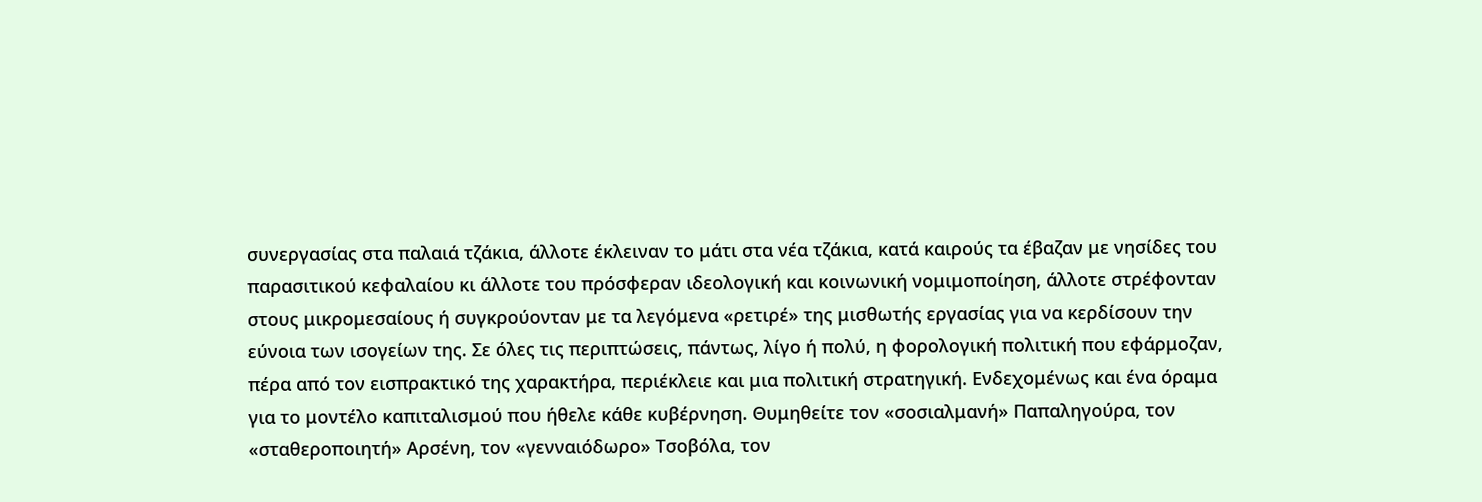συνεργασίας στα παλαιά τζάκια, άλλοτε έκλειναν το μάτι στα νέα τζάκια, κατά καιρούς τα έβαζαν με νησίδες του παρασιτικού κεφαλαίου κι άλλοτε του πρόσφεραν ιδεολογική και κοινωνική νομιμοποίηση, άλλοτε στρέφονταν στους μικρομεσαίους ή συγκρούονταν με τα λεγόμενα «ρετιρέ» της μισθωτής εργασίας για να κερδίσουν την εύνοια των ισογείων της. Σε όλες τις περιπτώσεις, πάντως, λίγο ή πολύ, η φορολογική πολιτική που εφάρμοζαν, πέρα από τον εισπρακτικό της χαρακτήρα, περιέκλειε και μια πολιτική στρατηγική. Ενδεχομένως και ένα όραμα για το μοντέλο καπιταλισμού που ήθελε κάθε κυβέρνηση. Θυμηθείτε τον «σοσιαλμανή» Παπαληγούρα, τον «σταθεροποιητή» Αρσένη, τον «γενναιόδωρο» Τσοβόλα, τον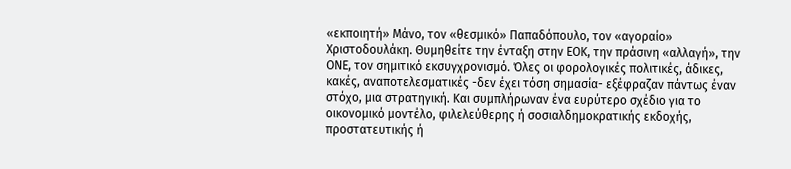«εκποιητή» Μάνο, τον «θεσμικό» Παπαδόπουλο, τον «αγοραίο» Χριστοδουλάκη. Θυμηθείτε την ένταξη στην ΕΟΚ, την πράσινη «αλλαγή», την ΟΝΕ, τον σημιτικό εκσυγχρονισμό. Όλες οι φορολογικές πολιτικές, άδικες, κακές, αναποτελεσματικές -δεν έχει τόση σημασία- εξέφραζαν πάντως έναν στόχο, μια στρατηγική. Και συμπλήρωναν ένα ευρύτερο σχέδιο για το οικονομικό μοντέλο, φιλελεύθερης ή σοσιαλδημοκρατικής εκδοχής, προστατευτικής ή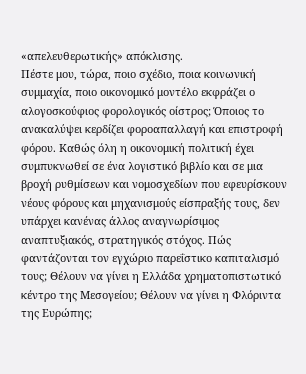«απελευθερωτικής» απόκλισης.
Πέστε μου, τώρα, ποιο σχέδιο, ποια κοινωνική συμμαχία, ποιο οικονομικό μοντέλο εκφράζει ο αλογοσκούφιος φορολογικός οίστρος; Όποιος το ανακαλύψει κερδίζει φοροαπαλλαγή και επιστροφή φόρου. Καθώς όλη η οικονομική πολιτική έχει συμπυκνωθεί σε ένα λογιστικό βιβλίο και σε μια βροχή ρυθμίσεων και νομοσχεδίων που εφευρίσκουν νέους φόρους και μηχανισμούς είσπραξής τους, δεν υπάρχει κανένας άλλος αναγνωρίσιμος αναπτυξιακός, στρατηγικός στόχος. Πώς φαντάζονται τον εγχώριο παρεΐστικο καπιταλισμό τους; Θέλουν να γίνει η Ελλάδα χρηματοπιστωτικό κέντρο της Μεσογείου; Θέλουν να γίνει η Φλόριντα της Ευρώπης;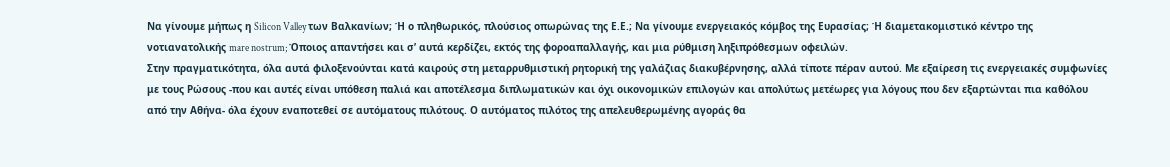Να γίνουμε μήπως η Silicon Valley των Βαλκανίων; Ή ο πληθωρικός, πλούσιος οπωρώνας της Ε.Ε.; Να γίνουμε ενεργειακός κόμβος της Ευρασίας; Ή διαμετακομιστικό κέντρο της νοτιανατολικής mare nostrum; Όποιος απαντήσει και σ’ αυτά κερδίζει, εκτός της φοροαπαλλαγής, και μια ρύθμιση ληξιπρόθεσμων οφειλών.
Στην πραγματικότητα, όλα αυτά φιλοξενούνται κατά καιρούς στη μεταρρυθμιστική ρητορική της γαλάζιας διακυβέρνησης, αλλά τίποτε πέραν αυτού. Με εξαίρεση τις ενεργειακές συμφωνίες με τους Ρώσους -που και αυτές είναι υπόθεση παλιά και αποτέλεσμα διπλωματικών και όχι οικονομικών επιλογών και απολύτως μετέωρες για λόγους που δεν εξαρτώνται πια καθόλου από την Αθήνα- όλα έχουν εναποτεθεί σε αυτόματους πιλότους. Ο αυτόματος πιλότος της απελευθερωμένης αγοράς θα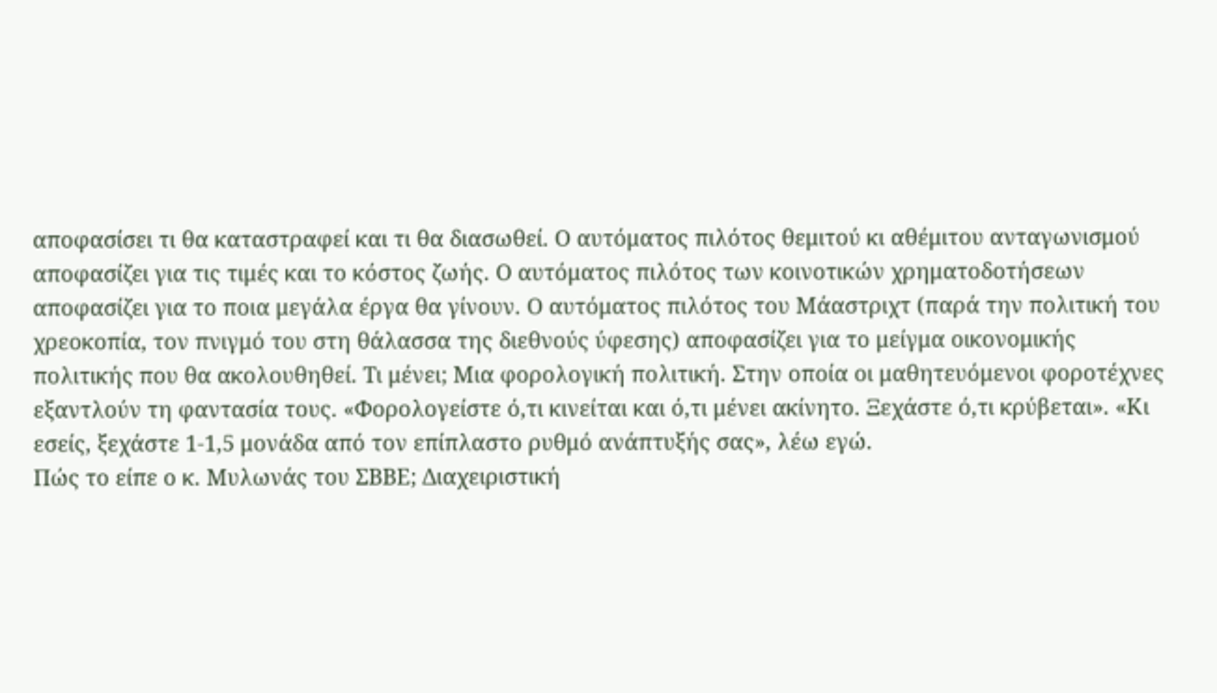αποφασίσει τι θα καταστραφεί και τι θα διασωθεί. Ο αυτόματος πιλότος θεμιτού κι αθέμιτου ανταγωνισμού αποφασίζει για τις τιμές και το κόστος ζωής. Ο αυτόματος πιλότος των κοινοτικών χρηματοδοτήσεων αποφασίζει για το ποια μεγάλα έργα θα γίνουν. Ο αυτόματος πιλότος του Μάαστριχτ (παρά την πολιτική του χρεοκοπία, τον πνιγμό του στη θάλασσα της διεθνούς ύφεσης) αποφασίζει για το μείγμα οικονομικής πολιτικής που θα ακολουθηθεί. Τι μένει; Μια φορολογική πολιτική. Στην οποία οι μαθητευόμενοι φοροτέχνες εξαντλούν τη φαντασία τους. «Φορολογείστε ό,τι κινείται και ό,τι μένει ακίνητο. Ξεχάστε ό,τι κρύβεται». «Κι εσείς, ξεχάστε 1-1,5 μονάδα από τον επίπλαστο ρυθμό ανάπτυξής σας», λέω εγώ.
Πώς το είπε ο κ. Μυλωνάς του ΣΒΒΕ; Διαχειριστική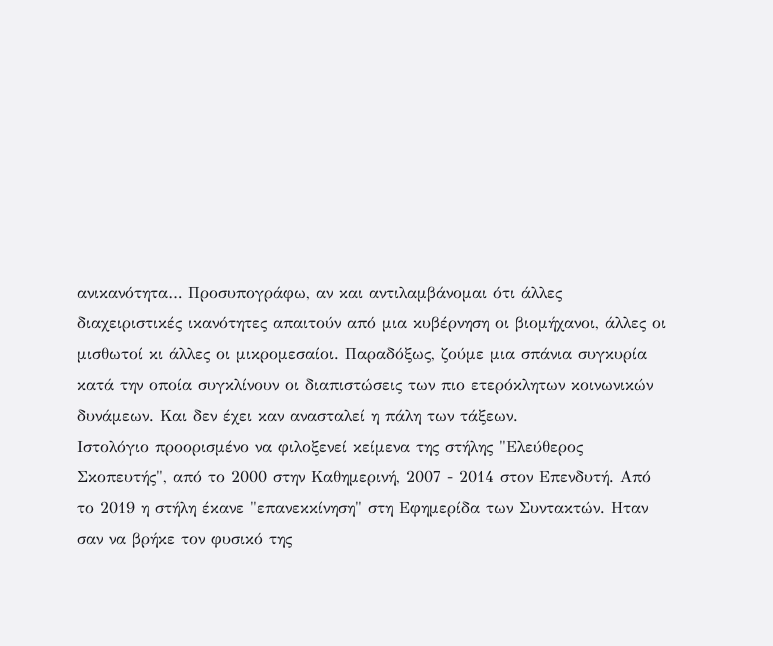ανικανότητα… Προσυπογράφω, αν και αντιλαμβάνομαι ότι άλλες διαχειριστικές ικανότητες απαιτούν από μια κυβέρνηση οι βιομήχανοι, άλλες οι μισθωτοί κι άλλες οι μικρομεσαίοι. Παραδόξως, ζούμε μια σπάνια συγκυρία κατά την οποία συγκλίνουν οι διαπιστώσεις των πιο ετερόκλητων κοινωνικών δυνάμεων. Και δεν έχει καν ανασταλεί η πάλη των τάξεων.
Ιστολόγιο προορισμένο να φιλοξενεί κείμενα της στήλης "Ελεύθερος Σκοπευτής", από το 2000 στην Καθημερινή, 2007 - 2014 στον Επενδυτή. Από το 2019 η στήλη έκανε "επανεκκίνηση" στη Εφημερίδα των Συντακτών. Ηταν σαν να βρήκε τον φυσικό της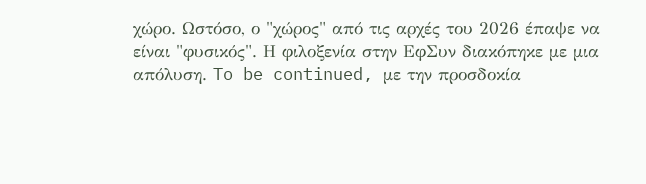χώρο. Ωστόσο, ο "χώρος" από τις αρχές του 2026 έπαψε να είναι "φυσικός". Η φιλοξενία στην ΕφΣυν διακόπηκε με μια απόλυση. To be continued, με την προσδοκία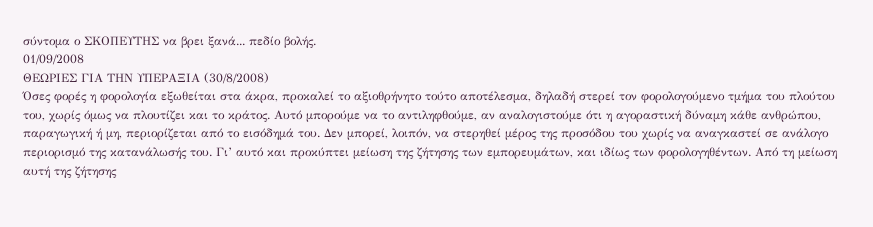σύντομα ο ΣΚΟΠΕΥΤΗΣ να βρει ξανά... πεδίο βολής.
01/09/2008
ΘΕΩΡΙΕΣ ΓΙΑ ΤΗΝ ΥΠΕΡΑΞΙΑ (30/8/2008)
Όσες φορές η φορολογία εξωθείται στα άκρα, προκαλεί το αξιοθρήνητο τούτο αποτέλεσμα, δηλαδή στερεί τον φορολογούμενο τμήμα του πλούτου του, χωρίς όμως να πλουτίζει και το κράτος. Αυτό μπορούμε να το αντιληφθούμε, αν αναλογιστούμε ότι η αγοραστική δύναμη κάθε ανθρώπου, παραγωγική ή μη, περιορίζεται από το εισόδημά του. Δεν μπορεί, λοιπόν, να στερηθεί μέρος της προσόδου του χωρίς να αναγκαστεί σε ανάλογο περιορισμό της κατανάλωσής του. Γι’ αυτό και προκύπτει μείωση της ζήτησης των εμπορευμάτων, και ιδίως των φορολογηθέντων. Από τη μείωση αυτή της ζήτησης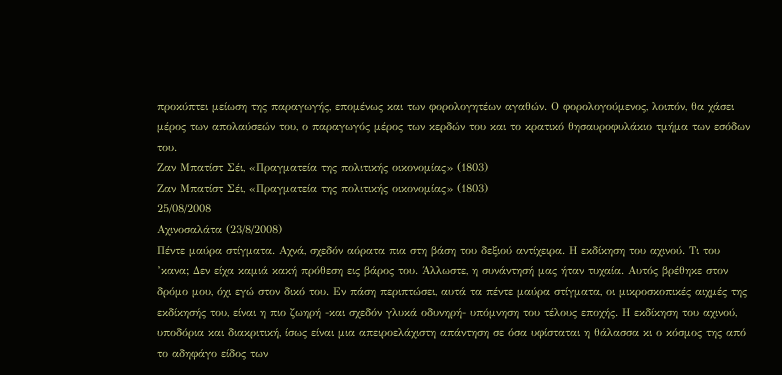προκύπτει μείωση της παραγωγής, επομένως και των φορολογητέων αγαθών. Ο φορολογούμενος, λοιπόν, θα χάσει μέρος των απολαύσεών του, ο παραγωγός μέρος των κερδών του και το κρατικό θησαυροφυλάκιο τμήμα των εσόδων του.
Ζαν Μπατίστ Σέι, «Πραγματεία της πολιτικής οικονομίας» (1803)
Ζαν Μπατίστ Σέι, «Πραγματεία της πολιτικής οικονομίας» (1803)
25/08/2008
Αχινοσαλάτα (23/8/2008)
Πέντε μαύρα στίγματα. Αχνά, σχεδόν αόρατα πια στη βάση του δεξιού αντίχειρα. Η εκδίκηση του αχινού. Τι του ’κανα; Δεν είχα καμιά κακή πρόθεση εις βάρος του. Άλλωστε, η συνάντησή μας ήταν τυχαία. Αυτός βρέθηκε στον δρόμο μου, όχι εγώ στον δικό του. Εν πάση περιπτώσει, αυτά τα πέντε μαύρα στίγματα, οι μικροσκοπικές αιχμές της εκδίκησής του, είναι η πιο ζωηρή -και σχεδόν γλυκά οδυνηρή- υπόμνηση του τέλους εποχής. Η εκδίκηση του αχινού, υποδόρια και διακριτική, ίσως είναι μια απειροελάχιστη απάντηση σε όσα υφίσταται η θάλασσα κι ο κόσμος της από το αδηφάγο είδος των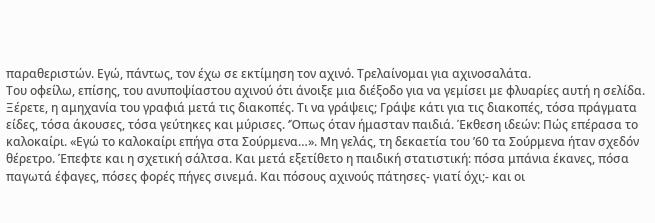παραθεριστών. Εγώ, πάντως, τον έχω σε εκτίμηση τον αχινό. Τρελαίνομαι για αχινοσαλάτα.
Του οφείλω, επίσης, του ανυποψίαστου αχινού ότι άνοιξε μια διέξοδο για να γεμίσει με φλυαρίες αυτή η σελίδα. Ξέρετε, η αμηχανία του γραφιά μετά τις διακοπές. Τι να γράψεις; Γράψε κάτι για τις διακοπές, τόσα πράγματα είδες, τόσα άκουσες, τόσα γεύτηκες και μύρισες. ‘Όπως όταν ήμασταν παιδιά. Έκθεση ιδεών: Πώς επέρασα το καλοκαίρι. «Εγώ το καλοκαίρι επήγα στα Σούρμενα…». Μη γελάς, τη δεκαετία του ’60 τα Σούρμενα ήταν σχεδόν θέρετρο. Έπεφτε και η σχετική σάλτσα. Και μετά εξετίθετο η παιδική στατιστική: πόσα μπάνια έκανες, πόσα παγωτά έφαγες, πόσες φορές πήγες σινεμά. Και πόσους αχινούς πάτησες- γιατί όχι;- και οι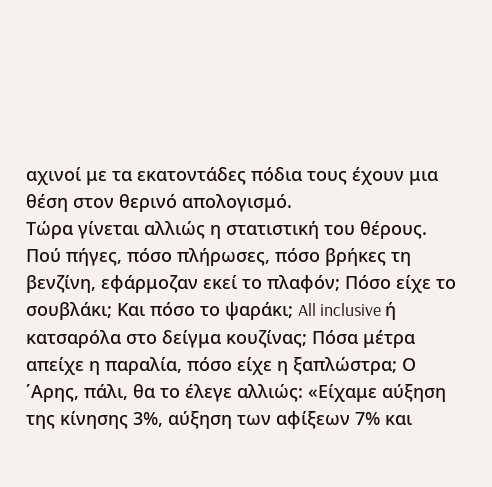αχινοί με τα εκατοντάδες πόδια τους έχουν μια θέση στον θερινό απολογισμό.
Τώρα γίνεται αλλιώς η στατιστική του θέρους. Πού πήγες, πόσο πλήρωσες, πόσο βρήκες τη βενζίνη, εφάρμοζαν εκεί το πλαφόν; Πόσο είχε το σουβλάκι; Και πόσο το ψαράκι; All inclusive ή κατσαρόλα στο δείγμα κουζίνας; Πόσα μέτρα απείχε η παραλία, πόσο είχε η ξαπλώστρα; Ο ΄Αρης, πάλι, θα το έλεγε αλλιώς: «Είχαμε αύξηση της κίνησης 3%, αύξηση των αφίξεων 7% και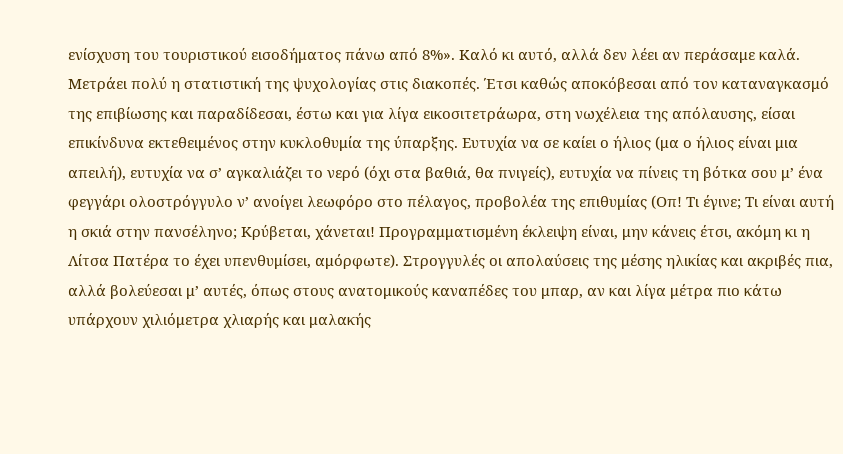ενίσχυση του τουριστικού εισοδήματος πάνω από 8%». Καλό κι αυτό, αλλά δεν λέει αν περάσαμε καλά.
Μετράει πολύ η στατιστική της ψυχολογίας στις διακοπές. Έτσι καθώς αποκόβεσαι από τον καταναγκασμό της επιβίωσης και παραδίδεσαι, έστω και για λίγα εικοσιτετράωρα, στη νωχέλεια της απόλαυσης, είσαι επικίνδυνα εκτεθειμένος στην κυκλοθυμία της ύπαρξης. Ευτυχία να σε καίει ο ήλιος (μα ο ήλιος είναι μια απειλή), ευτυχία να σ’ αγκαλιάζει το νερό (όχι στα βαθιά, θα πνιγείς), ευτυχία να πίνεις τη βότκα σου μ’ ένα φεγγάρι ολοστρόγγυλο ν’ ανοίγει λεωφόρο στο πέλαγος, προβολέα της επιθυμίας (Οπ! Τι έγινε; Τι είναι αυτή η σκιά στην πανσέληνο; Κρύβεται, χάνεται! Προγραμματισμένη έκλειψη είναι, μην κάνεις έτσι, ακόμη κι η Λίτσα Πατέρα το έχει υπενθυμίσει, αμόρφωτε). Στρογγυλές οι απολαύσεις της μέσης ηλικίας και ακριβές πια, αλλά βολεύεσαι μ’ αυτές, όπως στους ανατομικούς καναπέδες του μπαρ, αν και λίγα μέτρα πιο κάτω υπάρχουν χιλιόμετρα χλιαρής και μαλακής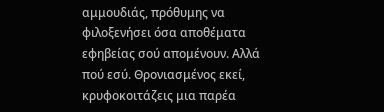αμμουδιάς, πρόθυμης να φιλοξενήσει όσα αποθέματα εφηβείας σού απομένουν. Αλλά πού εσύ. Θρονιασμένος εκεί, κρυφοκοιτάζεις μια παρέα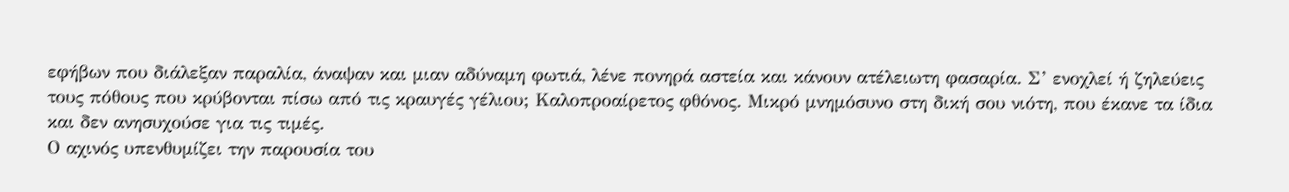εφήβων που διάλεξαν παραλία, άναψαν και μιαν αδύναμη φωτιά, λένε πονηρά αστεία και κάνουν ατέλειωτη φασαρία. Σ’ ενοχλεί ή ζηλεύεις τους πόθους που κρύβονται πίσω από τις κραυγές γέλιου; Καλοπροαίρετος φθόνος. Μικρό μνημόσυνο στη δική σου νιότη, που έκανε τα ίδια και δεν ανησυχούσε για τις τιμές.
Ο αχινός υπενθυμίζει την παρουσία του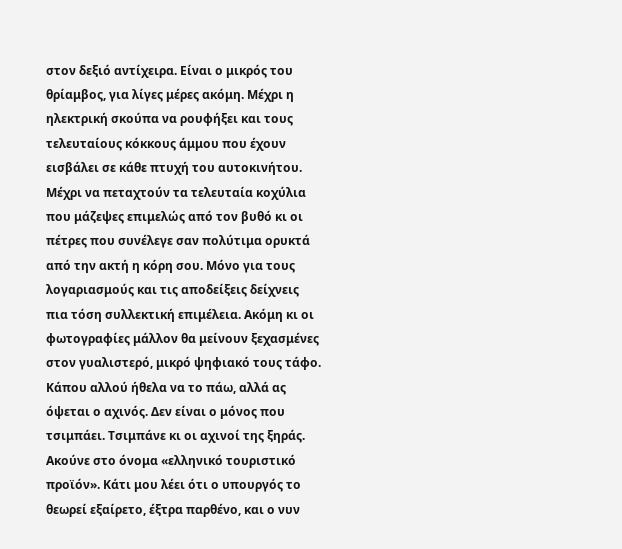στον δεξιό αντίχειρα. Είναι ο μικρός του θρίαμβος, για λίγες μέρες ακόμη. Μέχρι η ηλεκτρική σκούπα να ρουφήξει και τους τελευταίους κόκκους άμμου που έχουν εισβάλει σε κάθε πτυχή του αυτοκινήτου. Μέχρι να πεταχτούν τα τελευταία κοχύλια που μάζεψες επιμελώς από τον βυθό κι οι πέτρες που συνέλεγε σαν πολύτιμα ορυκτά από την ακτή η κόρη σου. Μόνο για τους λογαριασμούς και τις αποδείξεις δείχνεις πια τόση συλλεκτική επιμέλεια. Ακόμη κι οι φωτογραφίες μάλλον θα μείνουν ξεχασμένες στον γυαλιστερό, μικρό ψηφιακό τους τάφο.
Κάπου αλλού ήθελα να το πάω, αλλά ας όψεται ο αχινός. Δεν είναι ο μόνος που τσιμπάει. Τσιμπάνε κι οι αχινοί της ξηράς. Ακούνε στο όνομα «ελληνικό τουριστικό προϊόν». Κάτι μου λέει ότι ο υπουργός το θεωρεί εξαίρετο, έξτρα παρθένο, και ο νυν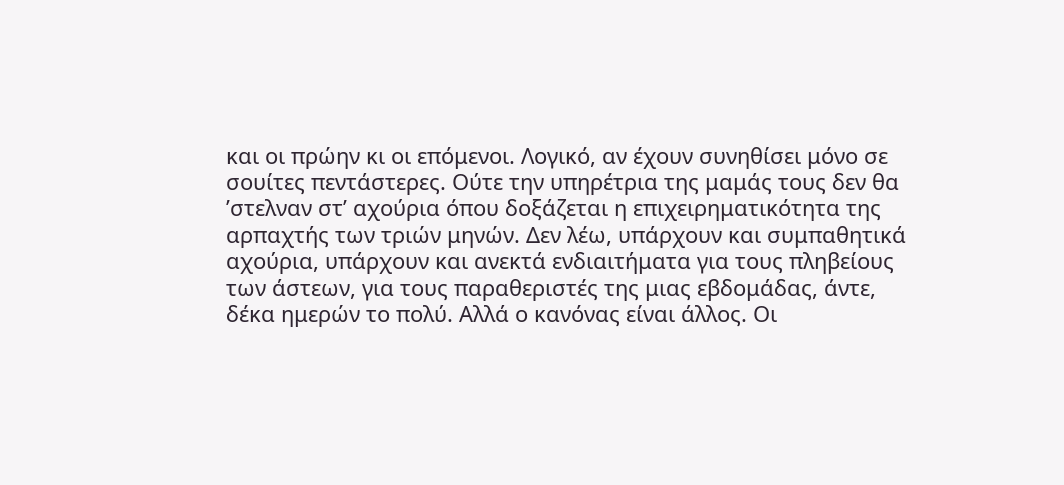και οι πρώην κι οι επόμενοι. Λογικό, αν έχουν συνηθίσει μόνο σε σουίτες πεντάστερες. Ούτε την υπηρέτρια της μαμάς τους δεν θα ’στελναν στ’ αχούρια όπου δοξάζεται η επιχειρηματικότητα της αρπαχτής των τριών μηνών. Δεν λέω, υπάρχουν και συμπαθητικά αχούρια, υπάρχουν και ανεκτά ενδιαιτήματα για τους πληβείους των άστεων, για τους παραθεριστές της μιας εβδομάδας, άντε, δέκα ημερών το πολύ. Αλλά ο κανόνας είναι άλλος. Οι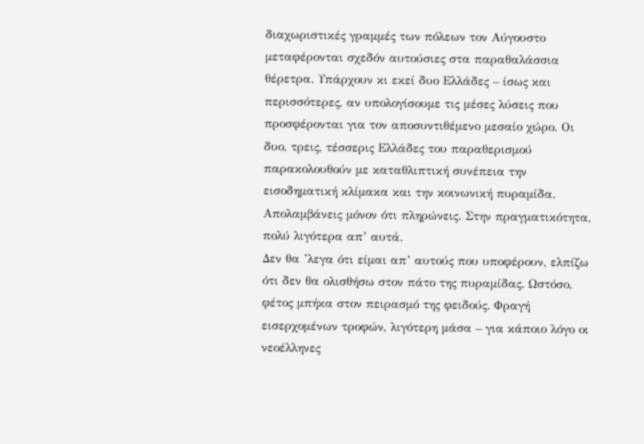διαχωριστικές γραμμές των πόλεων τον Αύγουστο μεταφέρονται σχεδόν αυτούσιες στα παραθαλάσσια θέρετρα. Υπάρχουν κι εκεί δυο Ελλάδες – ίσως και περισσότερες, αν υπολογίσουμε τις μέσες λύσεις που προσφέρονται για τον αποσυντιθέμενο μεσαίο χώρο. Οι δυο, τρεις, τέσσερις Ελλάδες του παραθερισμού παρακολουθούν με καταθλιπτική συνέπεια την εισοδηματική κλίμακα και την κοινωνική πυραμίδα. Απολαμβάνεις μόνον ότι πληρώνεις. Στην πραγματικότητα, πολύ λιγότερα απ’ αυτά.
Δεν θα ’λεγα ότι είμαι απ’ αυτούς που υποφέρουν, ελπίζω ότι δεν θα ολισθήσω στον πάτο της πυραμίδας. Ωστόσο, φέτος μπήκα στον πειρασμό της φειδούς. Φραγή εισερχομένων τροφών, λιγότερη μάσα – για κάποιο λόγο οι νεοέλληνες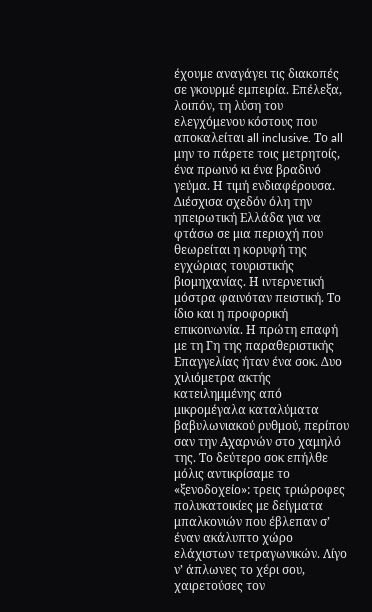έχουμε αναγάγει τις διακοπές σε γκουρμέ εμπειρία. Επέλεξα, λοιπόν, τη λύση του ελεγχόμενου κόστους που αποκαλείται all inclusive. Το all μην το πάρετε τοις μετρητοίς, ένα πρωινό κι ένα βραδινό γεύμα. Η τιμή ενδιαφέρουσα. Διέσχισα σχεδόν όλη την ηπειρωτική Ελλάδα για να φτάσω σε μια περιοχή που θεωρείται η κορυφή της εγχώριας τουριστικής βιομηχανίας. Η ιντερνετική μόστρα φαινόταν πειστική. Το ίδιο και η προφορική επικοινωνία. Η πρώτη επαφή με τη Γη της παραθεριστικής Επαγγελίας ήταν ένα σοκ. Δυο χιλιόμετρα ακτής κατειλημμένης από μικρομέγαλα καταλύματα βαβυλωνιακού ρυθμού, περίπου σαν την Αχαρνών στο χαμηλό της. Το δεύτερο σοκ επήλθε μόλις αντικρίσαμε το «ξενοδοχείο»: τρεις τριώροφες πολυκατοικίες με δείγματα μπαλκονιών που έβλεπαν σ’ έναν ακάλυπτο χώρο ελάχιστων τετραγωνικών. Λίγο ν’ άπλωνες το χέρι σου, χαιρετούσες τον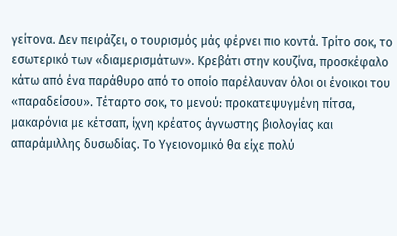γείτονα. Δεν πειράζει, ο τουρισμός μάς φέρνει πιο κοντά. Τρίτο σοκ, το εσωτερικό των «διαμερισμάτων». Κρεβάτι στην κουζίνα, προσκέφαλο κάτω από ένα παράθυρο από το οποίο παρέλαυναν όλοι οι ένοικοι του «παραδείσου». Τέταρτο σοκ, το μενού: προκατεψυγμένη πίτσα, μακαρόνια με κέτσαπ, ίχνη κρέατος άγνωστης βιολογίας και απαράμιλλης δυσωδίας. Το Υγειονομικό θα είχε πολύ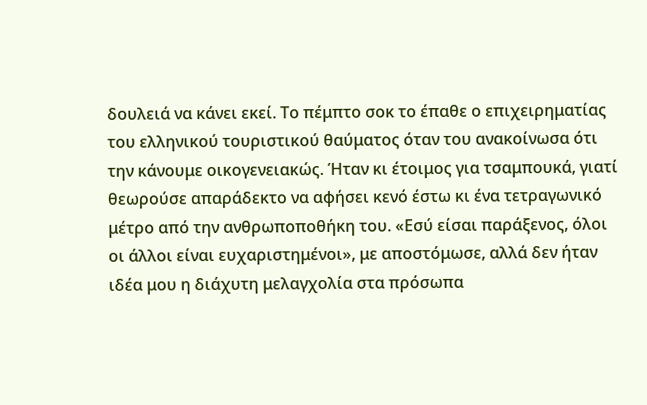δουλειά να κάνει εκεί. Το πέμπτο σοκ το έπαθε ο επιχειρηματίας του ελληνικού τουριστικού θαύματος όταν του ανακοίνωσα ότι την κάνουμε οικογενειακώς. Ήταν κι έτοιμος για τσαμπουκά, γιατί θεωρούσε απαράδεκτο να αφήσει κενό έστω κι ένα τετραγωνικό μέτρο από την ανθρωποποθήκη του. «Εσύ είσαι παράξενος, όλοι οι άλλοι είναι ευχαριστημένοι», με αποστόμωσε, αλλά δεν ήταν ιδέα μου η διάχυτη μελαγχολία στα πρόσωπα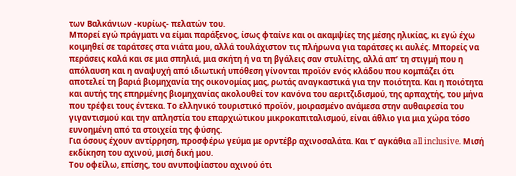των Βαλκάνιων -κυρίως- πελατών του.
Μπορεί εγώ πράγματι να είμαι παράξενος, ίσως φταίνε και οι ακαμψίες της μέσης ηλικίας, κι εγώ έχω κοιμηθεί σε ταράτσες στα νιάτα μου, αλλά τουλάχιστον τις πλήρωνα για ταράτσες κι αυλές. Μπορείς να περάσεις καλά και σε μια σπηλιά, μια σκήτη ή να τη βγάλεις σαν στυλίτης, αλλά απ’ τη στιγμή που η απόλαυση και η αναψυχή από ιδιωτική υπόθεση γίνονται προϊόν ενός κλάδου που κομπάζει ότι αποτελεί τη βαριά βιομηχανία της οικονομίας μας, ρωτάς αναγκαστικά για την ποιότητα. Και η ποιότητα και αυτής της επηρμένης βιομηχανίας ακολουθεί τον κανόνα του αεριτζιδισμού, της αρπαχτής, του μήνα που τρέφει τους έντεκα. Το ελληνικό τουριστικό προϊόν, μοιρασμένο ανάμεσα στην αυθαιρεσία του γιγαντισμού και την απληστία του επαρχιώτικου μικροκαπιταλισμού, είναι άθλιο για μια χώρα τόσο ευνοημένη από τα στοιχεία της φύσης.
Για όσους έχουν αντίρρηση, προσφέρω γεύμα με ορντέβρ αχινοσαλάτα. Και τ’ αγκάθια all inclusive. Μισή εκδίκηση του αχινού, μισή δική μου.
Του οφείλω, επίσης, του ανυποψίαστου αχινού ότι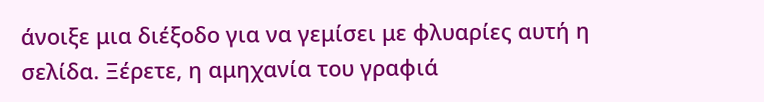άνοιξε μια διέξοδο για να γεμίσει με φλυαρίες αυτή η σελίδα. Ξέρετε, η αμηχανία του γραφιά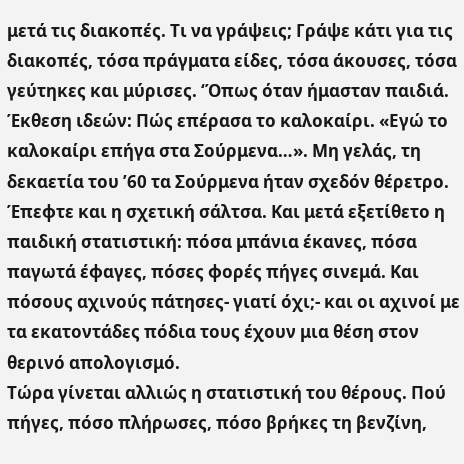μετά τις διακοπές. Τι να γράψεις; Γράψε κάτι για τις διακοπές, τόσα πράγματα είδες, τόσα άκουσες, τόσα γεύτηκες και μύρισες. ‘Όπως όταν ήμασταν παιδιά. Έκθεση ιδεών: Πώς επέρασα το καλοκαίρι. «Εγώ το καλοκαίρι επήγα στα Σούρμενα…». Μη γελάς, τη δεκαετία του ’60 τα Σούρμενα ήταν σχεδόν θέρετρο. Έπεφτε και η σχετική σάλτσα. Και μετά εξετίθετο η παιδική στατιστική: πόσα μπάνια έκανες, πόσα παγωτά έφαγες, πόσες φορές πήγες σινεμά. Και πόσους αχινούς πάτησες- γιατί όχι;- και οι αχινοί με τα εκατοντάδες πόδια τους έχουν μια θέση στον θερινό απολογισμό.
Τώρα γίνεται αλλιώς η στατιστική του θέρους. Πού πήγες, πόσο πλήρωσες, πόσο βρήκες τη βενζίνη,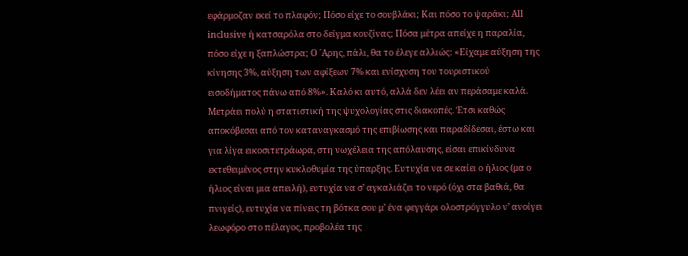εφάρμοζαν εκεί το πλαφόν; Πόσο είχε το σουβλάκι; Και πόσο το ψαράκι; All inclusive ή κατσαρόλα στο δείγμα κουζίνας; Πόσα μέτρα απείχε η παραλία, πόσο είχε η ξαπλώστρα; Ο ΄Αρης, πάλι, θα το έλεγε αλλιώς: «Είχαμε αύξηση της κίνησης 3%, αύξηση των αφίξεων 7% και ενίσχυση του τουριστικού εισοδήματος πάνω από 8%». Καλό κι αυτό, αλλά δεν λέει αν περάσαμε καλά.
Μετράει πολύ η στατιστική της ψυχολογίας στις διακοπές. Έτσι καθώς αποκόβεσαι από τον καταναγκασμό της επιβίωσης και παραδίδεσαι, έστω και για λίγα εικοσιτετράωρα, στη νωχέλεια της απόλαυσης, είσαι επικίνδυνα εκτεθειμένος στην κυκλοθυμία της ύπαρξης. Ευτυχία να σε καίει ο ήλιος (μα ο ήλιος είναι μια απειλή), ευτυχία να σ’ αγκαλιάζει το νερό (όχι στα βαθιά, θα πνιγείς), ευτυχία να πίνεις τη βότκα σου μ’ ένα φεγγάρι ολοστρόγγυλο ν’ ανοίγει λεωφόρο στο πέλαγος, προβολέα της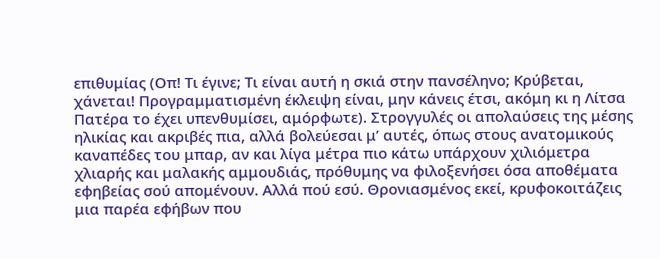επιθυμίας (Οπ! Τι έγινε; Τι είναι αυτή η σκιά στην πανσέληνο; Κρύβεται, χάνεται! Προγραμματισμένη έκλειψη είναι, μην κάνεις έτσι, ακόμη κι η Λίτσα Πατέρα το έχει υπενθυμίσει, αμόρφωτε). Στρογγυλές οι απολαύσεις της μέσης ηλικίας και ακριβές πια, αλλά βολεύεσαι μ’ αυτές, όπως στους ανατομικούς καναπέδες του μπαρ, αν και λίγα μέτρα πιο κάτω υπάρχουν χιλιόμετρα χλιαρής και μαλακής αμμουδιάς, πρόθυμης να φιλοξενήσει όσα αποθέματα εφηβείας σού απομένουν. Αλλά πού εσύ. Θρονιασμένος εκεί, κρυφοκοιτάζεις μια παρέα εφήβων που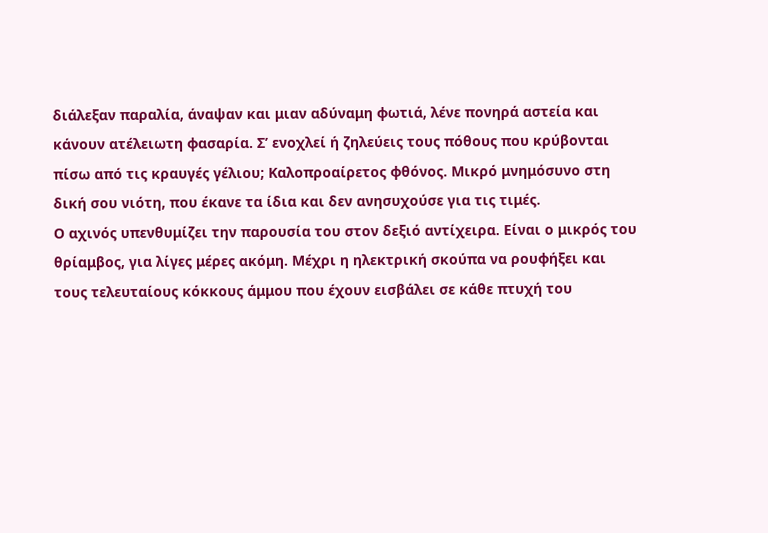διάλεξαν παραλία, άναψαν και μιαν αδύναμη φωτιά, λένε πονηρά αστεία και κάνουν ατέλειωτη φασαρία. Σ’ ενοχλεί ή ζηλεύεις τους πόθους που κρύβονται πίσω από τις κραυγές γέλιου; Καλοπροαίρετος φθόνος. Μικρό μνημόσυνο στη δική σου νιότη, που έκανε τα ίδια και δεν ανησυχούσε για τις τιμές.
Ο αχινός υπενθυμίζει την παρουσία του στον δεξιό αντίχειρα. Είναι ο μικρός του θρίαμβος, για λίγες μέρες ακόμη. Μέχρι η ηλεκτρική σκούπα να ρουφήξει και τους τελευταίους κόκκους άμμου που έχουν εισβάλει σε κάθε πτυχή του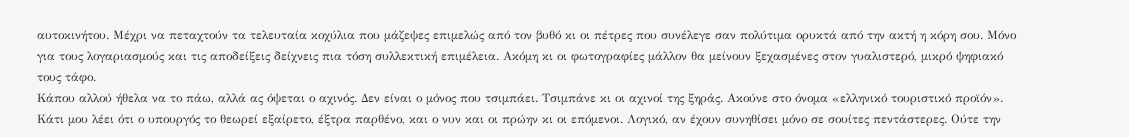αυτοκινήτου. Μέχρι να πεταχτούν τα τελευταία κοχύλια που μάζεψες επιμελώς από τον βυθό κι οι πέτρες που συνέλεγε σαν πολύτιμα ορυκτά από την ακτή η κόρη σου. Μόνο για τους λογαριασμούς και τις αποδείξεις δείχνεις πια τόση συλλεκτική επιμέλεια. Ακόμη κι οι φωτογραφίες μάλλον θα μείνουν ξεχασμένες στον γυαλιστερό, μικρό ψηφιακό τους τάφο.
Κάπου αλλού ήθελα να το πάω, αλλά ας όψεται ο αχινός. Δεν είναι ο μόνος που τσιμπάει. Τσιμπάνε κι οι αχινοί της ξηράς. Ακούνε στο όνομα «ελληνικό τουριστικό προϊόν». Κάτι μου λέει ότι ο υπουργός το θεωρεί εξαίρετο, έξτρα παρθένο, και ο νυν και οι πρώην κι οι επόμενοι. Λογικό, αν έχουν συνηθίσει μόνο σε σουίτες πεντάστερες. Ούτε την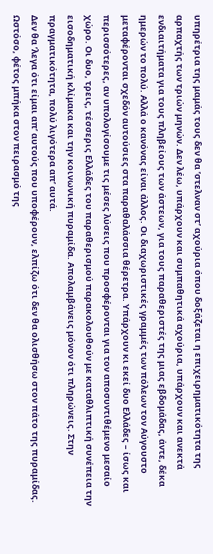υπηρέτρια της μαμάς τους δεν θα ’στελναν στ’ αχούρια όπου δοξάζεται η επιχειρηματικότητα της αρπαχτής των τριών μηνών. Δεν λέω, υπάρχουν και συμπαθητικά αχούρια, υπάρχουν και ανεκτά ενδιαιτήματα για τους πληβείους των άστεων, για τους παραθεριστές της μιας εβδομάδας, άντε, δέκα ημερών το πολύ. Αλλά ο κανόνας είναι άλλος. Οι διαχωριστικές γραμμές των πόλεων τον Αύγουστο μεταφέρονται σχεδόν αυτούσιες στα παραθαλάσσια θέρετρα. Υπάρχουν κι εκεί δυο Ελλάδες – ίσως και περισσότερες, αν υπολογίσουμε τις μέσες λύσεις που προσφέρονται για τον αποσυντιθέμενο μεσαίο χώρο. Οι δυο, τρεις, τέσσερις Ελλάδες του παραθερισμού παρακολουθούν με καταθλιπτική συνέπεια την εισοδηματική κλίμακα και την κοινωνική πυραμίδα. Απολαμβάνεις μόνον ότι πληρώνεις. Στην πραγματικότητα, πολύ λιγότερα απ’ αυτά.
Δεν θα ’λεγα ότι είμαι απ’ αυτούς που υποφέρουν, ελπίζω ότι δεν θα ολισθήσω στον πάτο της πυραμίδας. Ωστόσο, φέτος μπήκα στον πειρασμό της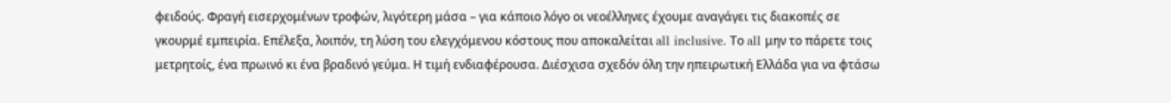φειδούς. Φραγή εισερχομένων τροφών, λιγότερη μάσα – για κάποιο λόγο οι νεοέλληνες έχουμε αναγάγει τις διακοπές σε γκουρμέ εμπειρία. Επέλεξα, λοιπόν, τη λύση του ελεγχόμενου κόστους που αποκαλείται all inclusive. Το all μην το πάρετε τοις μετρητοίς, ένα πρωινό κι ένα βραδινό γεύμα. Η τιμή ενδιαφέρουσα. Διέσχισα σχεδόν όλη την ηπειρωτική Ελλάδα για να φτάσω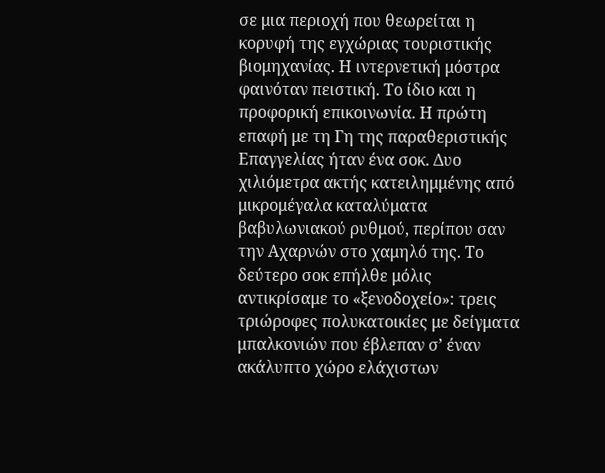σε μια περιοχή που θεωρείται η κορυφή της εγχώριας τουριστικής βιομηχανίας. Η ιντερνετική μόστρα φαινόταν πειστική. Το ίδιο και η προφορική επικοινωνία. Η πρώτη επαφή με τη Γη της παραθεριστικής Επαγγελίας ήταν ένα σοκ. Δυο χιλιόμετρα ακτής κατειλημμένης από μικρομέγαλα καταλύματα βαβυλωνιακού ρυθμού, περίπου σαν την Αχαρνών στο χαμηλό της. Το δεύτερο σοκ επήλθε μόλις αντικρίσαμε το «ξενοδοχείο»: τρεις τριώροφες πολυκατοικίες με δείγματα μπαλκονιών που έβλεπαν σ’ έναν ακάλυπτο χώρο ελάχιστων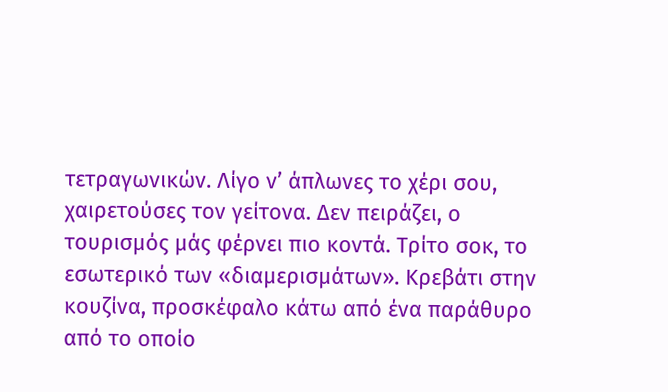τετραγωνικών. Λίγο ν’ άπλωνες το χέρι σου, χαιρετούσες τον γείτονα. Δεν πειράζει, ο τουρισμός μάς φέρνει πιο κοντά. Τρίτο σοκ, το εσωτερικό των «διαμερισμάτων». Κρεβάτι στην κουζίνα, προσκέφαλο κάτω από ένα παράθυρο από το οποίο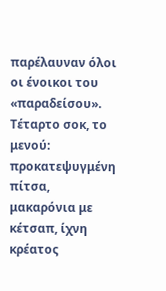παρέλαυναν όλοι οι ένοικοι του «παραδείσου». Τέταρτο σοκ, το μενού: προκατεψυγμένη πίτσα, μακαρόνια με κέτσαπ, ίχνη κρέατος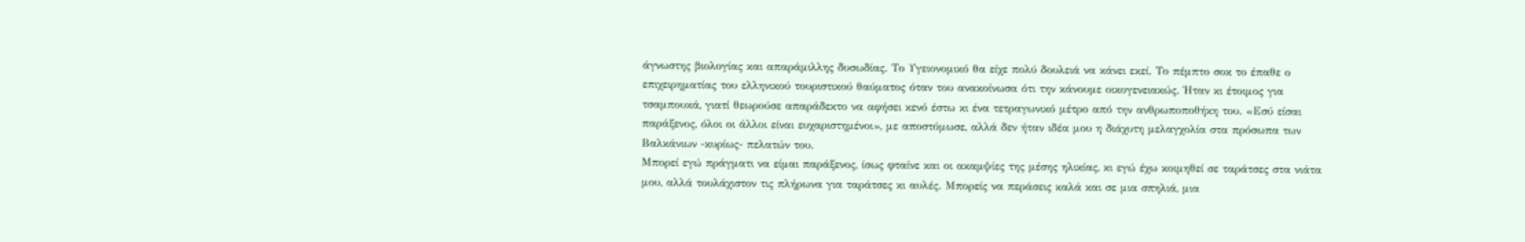άγνωστης βιολογίας και απαράμιλλης δυσωδίας. Το Υγειονομικό θα είχε πολύ δουλειά να κάνει εκεί. Το πέμπτο σοκ το έπαθε ο επιχειρηματίας του ελληνικού τουριστικού θαύματος όταν του ανακοίνωσα ότι την κάνουμε οικογενειακώς. Ήταν κι έτοιμος για τσαμπουκά, γιατί θεωρούσε απαράδεκτο να αφήσει κενό έστω κι ένα τετραγωνικό μέτρο από την ανθρωποποθήκη του. «Εσύ είσαι παράξενος, όλοι οι άλλοι είναι ευχαριστημένοι», με αποστόμωσε, αλλά δεν ήταν ιδέα μου η διάχυτη μελαγχολία στα πρόσωπα των Βαλκάνιων -κυρίως- πελατών του.
Μπορεί εγώ πράγματι να είμαι παράξενος, ίσως φταίνε και οι ακαμψίες της μέσης ηλικίας, κι εγώ έχω κοιμηθεί σε ταράτσες στα νιάτα μου, αλλά τουλάχιστον τις πλήρωνα για ταράτσες κι αυλές. Μπορείς να περάσεις καλά και σε μια σπηλιά, μια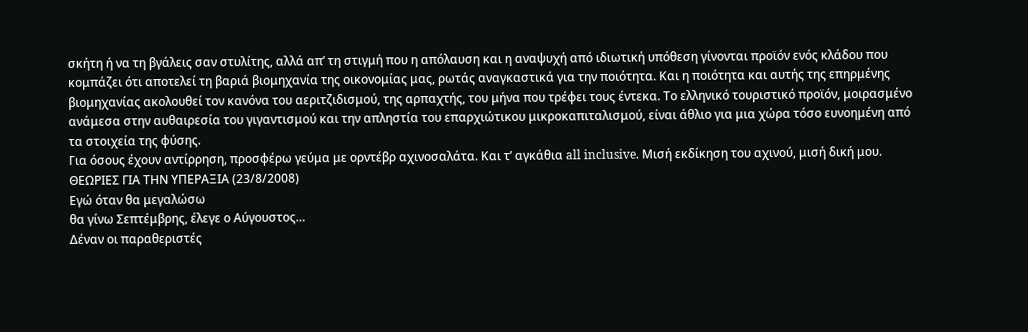σκήτη ή να τη βγάλεις σαν στυλίτης, αλλά απ’ τη στιγμή που η απόλαυση και η αναψυχή από ιδιωτική υπόθεση γίνονται προϊόν ενός κλάδου που κομπάζει ότι αποτελεί τη βαριά βιομηχανία της οικονομίας μας, ρωτάς αναγκαστικά για την ποιότητα. Και η ποιότητα και αυτής της επηρμένης βιομηχανίας ακολουθεί τον κανόνα του αεριτζιδισμού, της αρπαχτής, του μήνα που τρέφει τους έντεκα. Το ελληνικό τουριστικό προϊόν, μοιρασμένο ανάμεσα στην αυθαιρεσία του γιγαντισμού και την απληστία του επαρχιώτικου μικροκαπιταλισμού, είναι άθλιο για μια χώρα τόσο ευνοημένη από τα στοιχεία της φύσης.
Για όσους έχουν αντίρρηση, προσφέρω γεύμα με ορντέβρ αχινοσαλάτα. Και τ’ αγκάθια all inclusive. Μισή εκδίκηση του αχινού, μισή δική μου.
ΘΕΩΡΙΕΣ ΓΙΑ ΤΗΝ ΥΠΕΡΑΞΙΑ (23/8/2008)
Εγώ όταν θα μεγαλώσω
θα γίνω Σεπτέμβρης, έλεγε ο Αύγουστος…
Δέναν οι παραθεριστές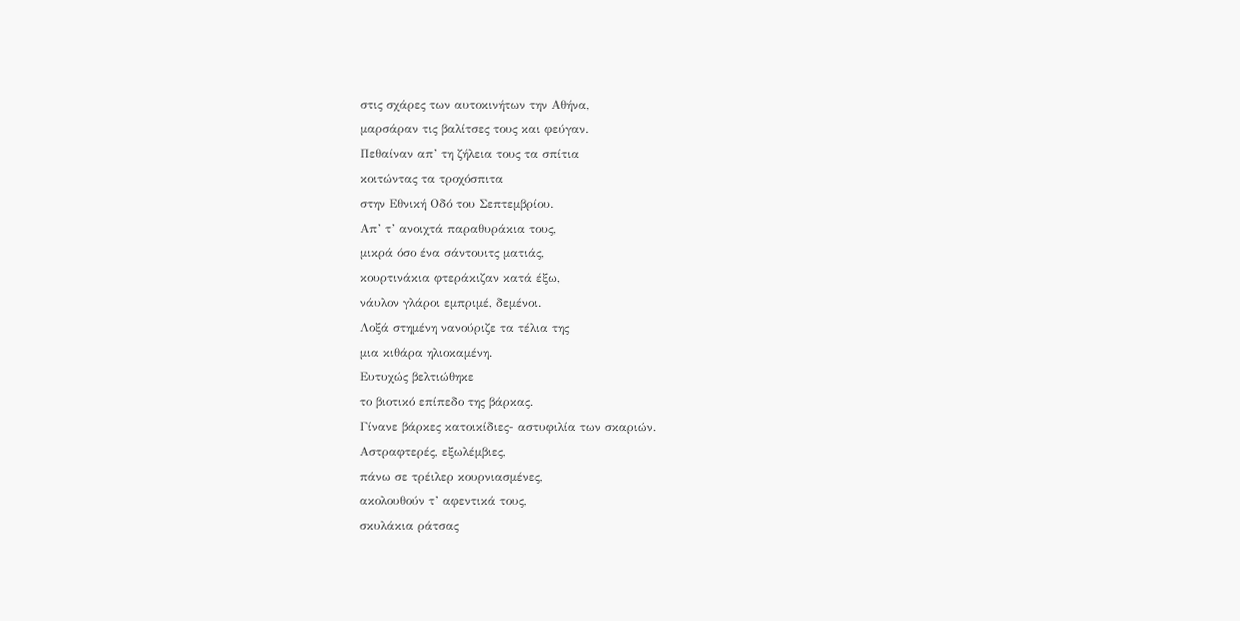στις σχάρες των αυτοκινήτων την Αθήνα,
μαρσάραν τις βαλίτσες τους και φεύγαν.
Πεθαίναν απ’ τη ζήλεια τους τα σπίτια
κοιτώντας τα τροχόσπιτα
στην Εθνική Οδό του Σεπτεμβρίου.
Απ’ τ’ ανοιχτά παραθυράκια τους,
μικρά όσο ένα σάντουιτς ματιάς,
κουρτινάκια φτεράκιζαν κατά έξω,
νάυλον γλάροι εμπριμέ, δεμένοι.
Λοξά στημένη νανούριζε τα τέλια της
μια κιθάρα ηλιοκαμένη.
Ευτυχώς βελτιώθηκε
το βιοτικό επίπεδο της βάρκας.
Γίνανε βάρκες κατοικίδιες- αστυφιλία των σκαριών.
Αστραφτερές, εξωλέμβιες,
πάνω σε τρέιλερ κουρνιασμένες,
ακολουθούν τ’ αφεντικά τους,
σκυλάκια ράτσας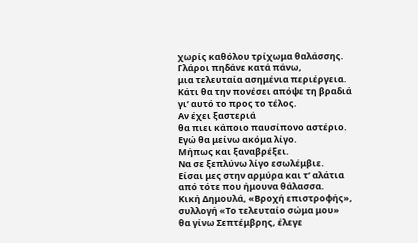χωρίς καθόλου τρίχωμα θαλάσσης.
Γλάροι πηδάνε κατά πάνω,
μια τελευταία ασημένια περιέργεια.
Κάτι θα την πονέσει απόψε τη βραδιά
γι’ αυτό το προς το τέλος.
Αν έχει ξαστεριά
θα πιει κάποιο παυσίπονο αστέριο.
Εγώ θα μείνω ακόμα λίγο.
Μήπως και ξαναβρέξει.
Να σε ξεπλύνω λίγο εσωλέμβιε.
Είσαι μες στην αρμύρα και τ’ αλάτια
από τότε που ήμουνα θάλασσα.
Κική Δημουλά, «Βροχή επιστροφής», συλλογή «Το τελευταίο σώμα μου»
θα γίνω Σεπτέμβρης, έλεγε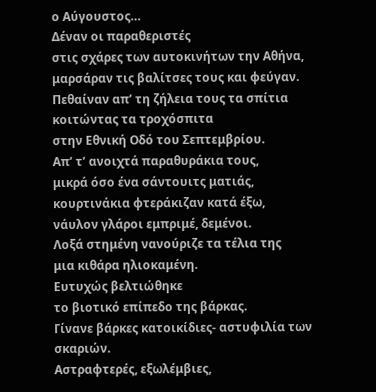ο Αύγουστος…
Δέναν οι παραθεριστές
στις σχάρες των αυτοκινήτων την Αθήνα,
μαρσάραν τις βαλίτσες τους και φεύγαν.
Πεθαίναν απ’ τη ζήλεια τους τα σπίτια
κοιτώντας τα τροχόσπιτα
στην Εθνική Οδό του Σεπτεμβρίου.
Απ’ τ’ ανοιχτά παραθυράκια τους,
μικρά όσο ένα σάντουιτς ματιάς,
κουρτινάκια φτεράκιζαν κατά έξω,
νάυλον γλάροι εμπριμέ, δεμένοι.
Λοξά στημένη νανούριζε τα τέλια της
μια κιθάρα ηλιοκαμένη.
Ευτυχώς βελτιώθηκε
το βιοτικό επίπεδο της βάρκας.
Γίνανε βάρκες κατοικίδιες- αστυφιλία των σκαριών.
Αστραφτερές, εξωλέμβιες,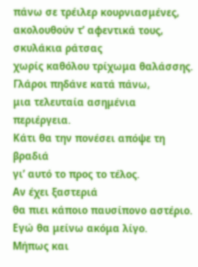πάνω σε τρέιλερ κουρνιασμένες,
ακολουθούν τ’ αφεντικά τους,
σκυλάκια ράτσας
χωρίς καθόλου τρίχωμα θαλάσσης.
Γλάροι πηδάνε κατά πάνω,
μια τελευταία ασημένια περιέργεια.
Κάτι θα την πονέσει απόψε τη βραδιά
γι’ αυτό το προς το τέλος.
Αν έχει ξαστεριά
θα πιει κάποιο παυσίπονο αστέριο.
Εγώ θα μείνω ακόμα λίγο.
Μήπως και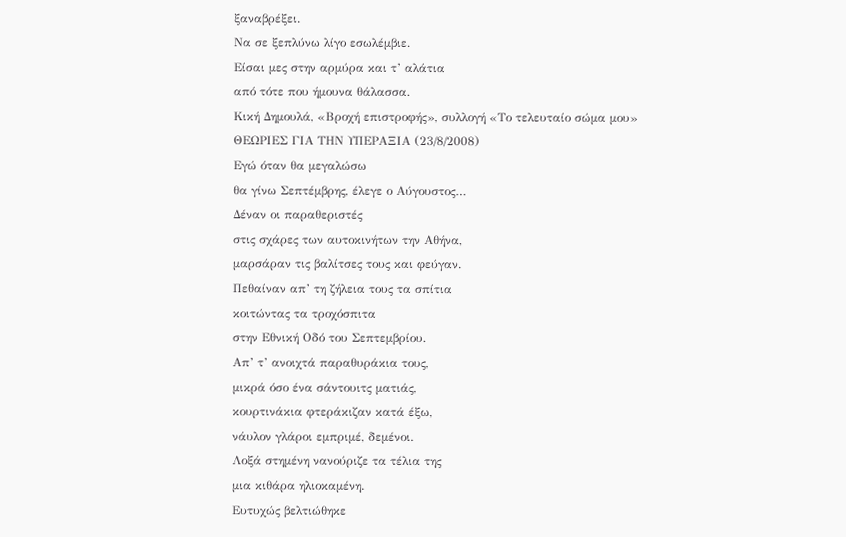ξαναβρέξει.
Να σε ξεπλύνω λίγο εσωλέμβιε.
Είσαι μες στην αρμύρα και τ’ αλάτια
από τότε που ήμουνα θάλασσα.
Κική Δημουλά, «Βροχή επιστροφής», συλλογή «Το τελευταίο σώμα μου»
ΘΕΩΡΙΕΣ ΓΙΑ ΤΗΝ ΥΠΕΡΑΞΙΑ (23/8/2008)
Εγώ όταν θα μεγαλώσω
θα γίνω Σεπτέμβρης, έλεγε ο Αύγουστος…
Δέναν οι παραθεριστές
στις σχάρες των αυτοκινήτων την Αθήνα,
μαρσάραν τις βαλίτσες τους και φεύγαν.
Πεθαίναν απ’ τη ζήλεια τους τα σπίτια
κοιτώντας τα τροχόσπιτα
στην Εθνική Οδό του Σεπτεμβρίου.
Απ’ τ’ ανοιχτά παραθυράκια τους,
μικρά όσο ένα σάντουιτς ματιάς,
κουρτινάκια φτεράκιζαν κατά έξω,
νάυλον γλάροι εμπριμέ, δεμένοι.
Λοξά στημένη νανούριζε τα τέλια της
μια κιθάρα ηλιοκαμένη.
Ευτυχώς βελτιώθηκε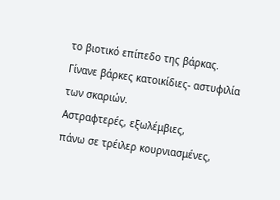το βιοτικό επίπεδο της βάρκας.
Γίνανε βάρκες κατοικίδιες- αστυφιλία των σκαριών.
Αστραφτερές, εξωλέμβιες,
πάνω σε τρέιλερ κουρνιασμένες,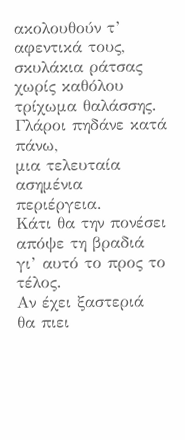ακολουθούν τ’ αφεντικά τους,
σκυλάκια ράτσας
χωρίς καθόλου τρίχωμα θαλάσσης.
Γλάροι πηδάνε κατά πάνω,
μια τελευταία ασημένια περιέργεια.
Κάτι θα την πονέσει απόψε τη βραδιά
γι’ αυτό το προς το τέλος.
Αν έχει ξαστεριά
θα πιει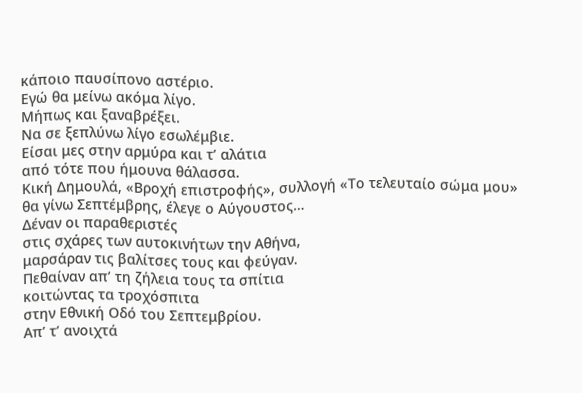κάποιο παυσίπονο αστέριο.
Εγώ θα μείνω ακόμα λίγο.
Μήπως και ξαναβρέξει.
Να σε ξεπλύνω λίγο εσωλέμβιε.
Είσαι μες στην αρμύρα και τ’ αλάτια
από τότε που ήμουνα θάλασσα.
Κική Δημουλά, «Βροχή επιστροφής», συλλογή «Το τελευταίο σώμα μου»
θα γίνω Σεπτέμβρης, έλεγε ο Αύγουστος…
Δέναν οι παραθεριστές
στις σχάρες των αυτοκινήτων την Αθήνα,
μαρσάραν τις βαλίτσες τους και φεύγαν.
Πεθαίναν απ’ τη ζήλεια τους τα σπίτια
κοιτώντας τα τροχόσπιτα
στην Εθνική Οδό του Σεπτεμβρίου.
Απ’ τ’ ανοιχτά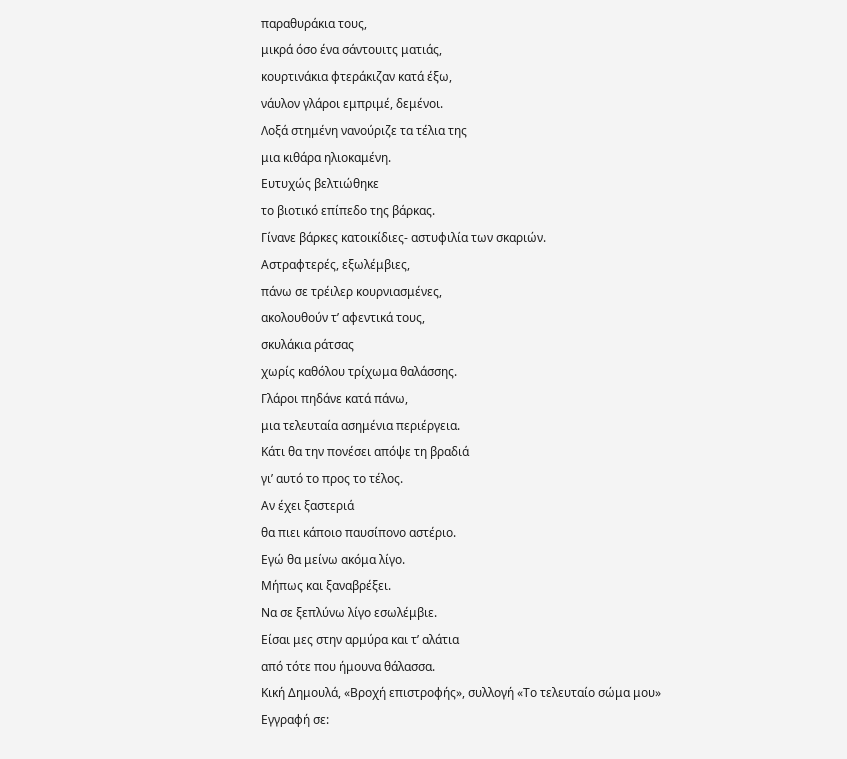παραθυράκια τους,
μικρά όσο ένα σάντουιτς ματιάς,
κουρτινάκια φτεράκιζαν κατά έξω,
νάυλον γλάροι εμπριμέ, δεμένοι.
Λοξά στημένη νανούριζε τα τέλια της
μια κιθάρα ηλιοκαμένη.
Ευτυχώς βελτιώθηκε
το βιοτικό επίπεδο της βάρκας.
Γίνανε βάρκες κατοικίδιες- αστυφιλία των σκαριών.
Αστραφτερές, εξωλέμβιες,
πάνω σε τρέιλερ κουρνιασμένες,
ακολουθούν τ’ αφεντικά τους,
σκυλάκια ράτσας
χωρίς καθόλου τρίχωμα θαλάσσης.
Γλάροι πηδάνε κατά πάνω,
μια τελευταία ασημένια περιέργεια.
Κάτι θα την πονέσει απόψε τη βραδιά
γι’ αυτό το προς το τέλος.
Αν έχει ξαστεριά
θα πιει κάποιο παυσίπονο αστέριο.
Εγώ θα μείνω ακόμα λίγο.
Μήπως και ξαναβρέξει.
Να σε ξεπλύνω λίγο εσωλέμβιε.
Είσαι μες στην αρμύρα και τ’ αλάτια
από τότε που ήμουνα θάλασσα.
Κική Δημουλά, «Βροχή επιστροφής», συλλογή «Το τελευταίο σώμα μου»
Εγγραφή σε: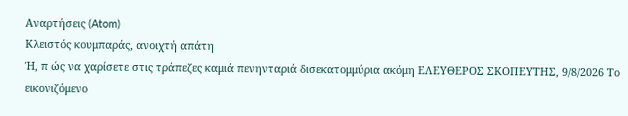Αναρτήσεις (Atom)
Κλειστός κουμπαράς, ανοιχτή απάτη
Ή, π ώς να χαρίσετε στις τράπεζες καμιά πενηνταριά δισεκατομμύρια ακόμη ΕΛΕΥΘΕΡΟΣ ΣΚΟΠΕΥΤΗΣ, 9/8/2026 Το εικονιζόμενο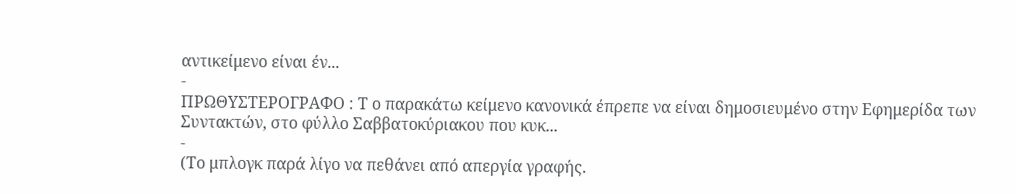αντικείμενο είναι έν...
-
ΠΡΩΘΥΣΤΕΡΟΓΡΑΦΟ : Τ ο παρακάτω κείμενο κανονικά έπρεπε να είναι δημοσιευμένο στην Εφημερίδα των Συντακτών, στο φύλλο Σαββατοκύριακου που κυκ...
-
(Το μπλογκ παρά λίγο να πεθάνει από απεργία γραφής.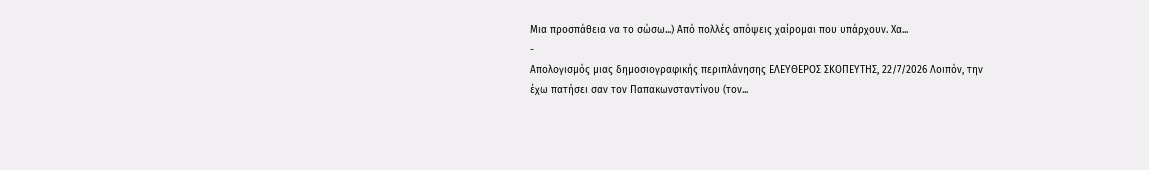Μια προσπάθεια να το σώσω...) Από πολλές απόψεις χαίρομαι που υπάρχουν. Χα...
-
Απολογισμός μιας δημοσιογραφικής περιπλάνησης ΕΛΕΥΘΕΡΟΣ ΣΚΟΠΕΥΤΗΣ, 22/7/2026 Λοιπόν, την έχω πατήσει σαν τον Παπακωνσταντίνου (τον...